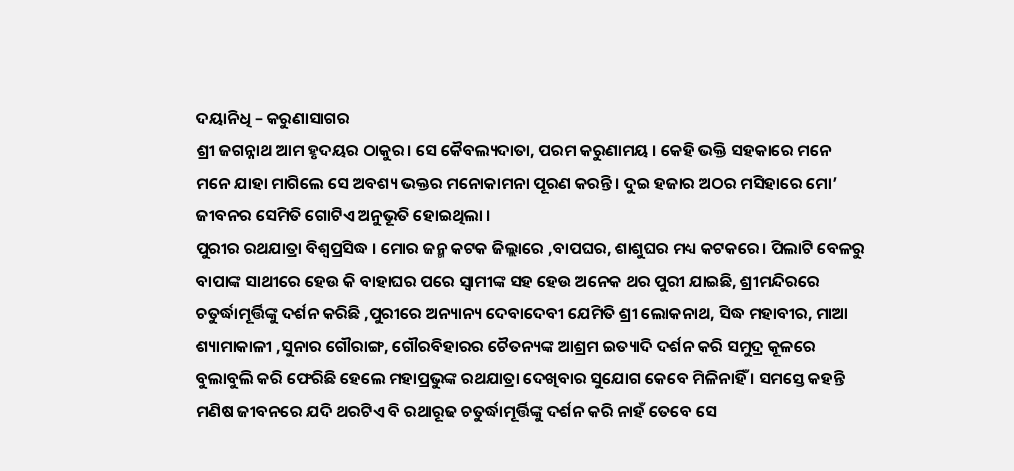ଦୟାନିଧି – କରୁଣାସାଗର
ଶ୍ରୀ ଜଗନ୍ନାଥ ଆମ ହୃଦୟର ଠାକୁର। ସେ କୈବଲ୍ୟଦାତା, ପରମ କରୁଣାମୟ । କେହି ଭକ୍ତି ସହକାରେ ମନେ ମନେ ଯାହା ମାଗିଲେ ସେ ଅବଶ୍ୟ ଭକ୍ତର ମନୋକାମନା ପୂରଣ କରନ୍ତି। ଦୁଇ ହଜାର ଅଠର ମସିହାରେ ମୋ’ ଜୀବନର ସେମିତି ଗୋଟିଏ ଅନୁଭୂତି ହୋଇଥିଲା ।
ପୁରୀର ରଥଯାତ୍ରା ବିଶ୍ଵପ୍ରସିଦ୍ଧ । ମୋର ଜନ୍ମ କଟକ ଜିଲ୍ଲାରେ ,ବାପଘର, ଶାଶୁଘର ମଧ୍ୟ କଟକରେ। ପିଲାଟି ବେଳରୁ ବାପାଙ୍କ ସାଥୀରେ ହେଉ କି ବାହାଘର ପରେ ସ୍ୱାମୀଙ୍କ ସହ ହେଉ ଅନେକ ଥର ପୁରୀ ଯାଇଛି, ଶ୍ରୀମନ୍ଦିରରେ ଚତୁର୍ଦ୍ଧାମୂର୍ତ୍ତିଙ୍କୁ ଦର୍ଶନ କରିଛି ,ପୁରୀରେ ଅନ୍ୟାନ୍ୟ ଦେବାଦେବୀ ଯେମିତି ଶ୍ରୀ ଲୋକନାଥ, ସିଦ୍ଧ ମହାବୀର, ମାଆ ଶ୍ୟାମାକାଳୀ ,ସୁନାର ଗୌରାଙ୍ଗ, ଗୌରବିହାରର ଚୈତନ୍ୟଙ୍କ ଆଶ୍ରମ ଇତ୍ୟାଦି ଦର୍ଶନ କରି ସମୁଦ୍ର କୂଳରେ ବୁଲାବୁଲି କରି ଫେରିଛି ହେଲେ ମହାପ୍ରଭୁଙ୍କ ରଥଯାତ୍ରା ଦେଖିବାର ସୁଯୋଗ କେବେ ମିଳିନାହିଁ । ସମସ୍ତେ କହନ୍ତି ମଣିଷ ଜୀବନରେ ଯଦି ଥରଟିଏ ବି ରଥାରୂଢ ଚତୁର୍ଦ୍ଧାମୂର୍ତ୍ତିଙ୍କୁ ଦର୍ଶନ କରି ନାହଁ ତେବେ ସେ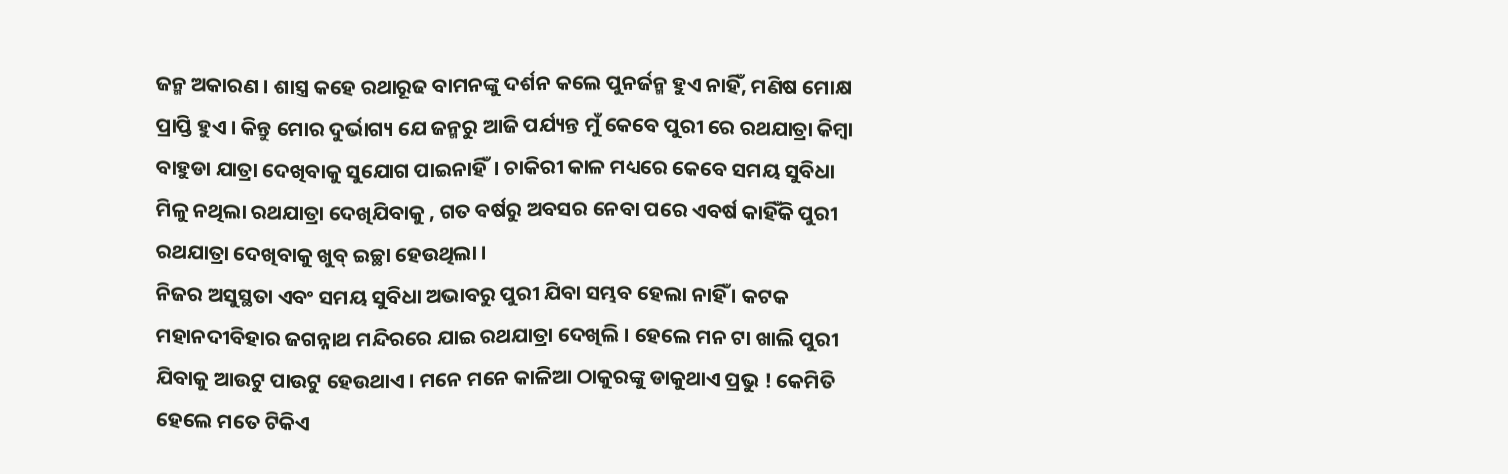ଜନ୍ମ ଅକାରଣ । ଶାସ୍ତ୍ର କହେ ରଥାରୂଢ ବାମନଙ୍କୁ ଦର୍ଶନ କଲେ ପୁନର୍ଜନ୍ମ ହୁଏ ନାହିଁ, ମଣିଷ ମୋକ୍ଷ ପ୍ରାପ୍ତି ହୁଏ । କିନ୍ତୁ ମୋର ଦୁର୍ଭାଗ୍ୟ ଯେ ଜନ୍ମରୁ ଆଜି ପର୍ଯ୍ୟନ୍ତ ମୁଁ କେବେ ପୁରୀ ରେ ରଥଯାତ୍ରା କିମ୍ବା ବାହୁଡା ଯାତ୍ରା ଦେଖିବାକୁ ସୁଯୋଗ ପାଇନାହିଁ। ଚାକିରୀ କାଳ ମଧ୍ୟରେ କେବେ ସମୟ ସୁବିଧା ମିଳୁ ନଥିଲା ରଥଯାତ୍ରା ଦେଖିଯିବାକୁ , ଗତ ବର୍ଷରୁ ଅବସର ନେବା ପରେ ଏବର୍ଷ କାହିଁକି ପୁରୀ ରଥଯାତ୍ରା ଦେଖିବାକୁ ଖୁବ୍ ଇଚ୍ଛା ହେଉଥିଲା ।
ନିଜର ଅସୁସ୍ଥତା ଏବଂ ସମୟ ସୁବିଧା ଅଭାବରୁ ପୁରୀ ଯିବା ସମ୍ଭବ ହେଲା ନାହିଁ । କଟକ ମହାନଦୀବିହାର ଜଗନ୍ନାଥ ମନ୍ଦିରରେ ଯାଇ ରଥଯାତ୍ରା ଦେଖିଲି । ହେଲେ ମନ ଟା ଖାଲି ପୁରୀ ଯିବାକୁ ଆଉଟୁ ପାଉଟୁ ହେଉଥାଏ । ମନେ ମନେ କାଳିଆ ଠାକୁରଙ୍କୁ ଡାକୁଥାଏ ପ୍ରଭୁ ! କେମିତି ହେଲେ ମତେ ଟିକିଏ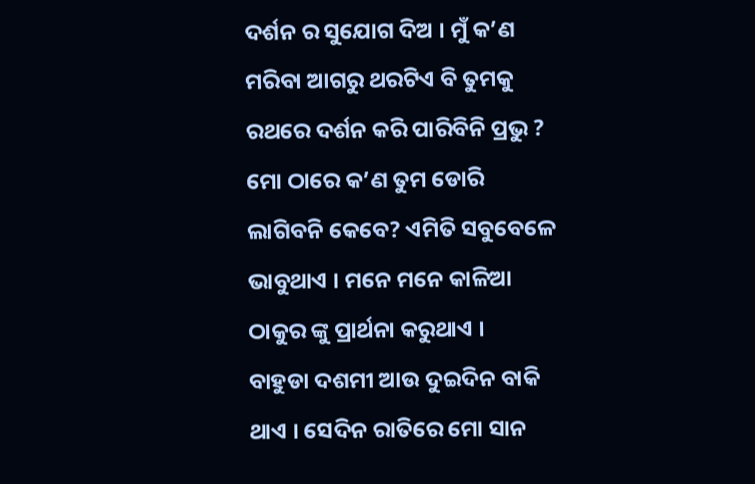ଦର୍ଶନ ର ସୁଯୋଗ ଦିଅ । ମୁଁ କ’ଣ ମରିବା ଆଗରୁ ଥରଟିଏ ବି ତୁମକୁ ରଥରେ ଦର୍ଶନ କରି ପାରିବିନି ପ୍ରଭୁ ? ମୋ ଠାରେ କ’ଣ ତୁମ ଡୋରି ଲାଗିବନି କେବେ? ଏମିତି ସବୁବେଳେ ଭାବୁଥାଏ । ମନେ ମନେ କାଳିଆ ଠାକୁର ଙ୍କୁ ପ୍ରାର୍ଥନା କରୁଥାଏ ।
ବାହୁଡା ଦଶମୀ ଆଉ ଦୁଇଦିନ ବାକି ଥାଏ । ସେଦିନ ରାତିରେ ମୋ ସାନ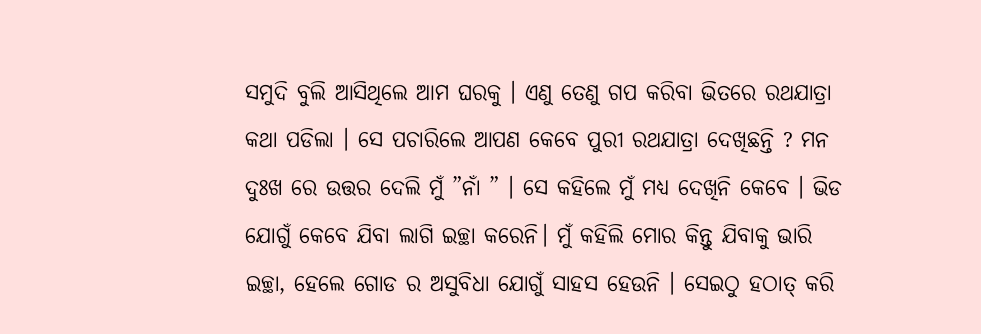ସମୁଦି ବୁଲି ଆସିଥିଲେ ଆମ ଘରକୁ । ଏଣୁ ତେଣୁ ଗପ କରିବା ଭିତରେ ରଥଯାତ୍ରା କଥା ପଡିଲା । ସେ ପଚାରିଲେ ଆପଣ କେବେ ପୁରୀ ରଥଯାତ୍ରା ଦେଖିଛନ୍ତି ? ମନ ଦୁଃଖ ରେ ଉତ୍ତର ଦେଲି ମୁଁ ”ନାଁ ” । ସେ କହିଲେ ମୁଁ ମଧ୍ୟ ଦେଖିନି କେବେ । ଭିଡ ଯୋଗୁଁ କେବେ ଯିବା ଲାଗି ଇଚ୍ଛା କରେନି। ମୁଁ କହିଲି ମୋର କିନ୍ତୁ ଯିବାକୁ ଭାରି ଇଚ୍ଛା, ହେଲେ ଗୋଡ ର ଅସୁବିଧା ଯୋଗୁଁ ସାହସ ହେଉନି । ସେଇଠୁ ହଠାତ୍ କରି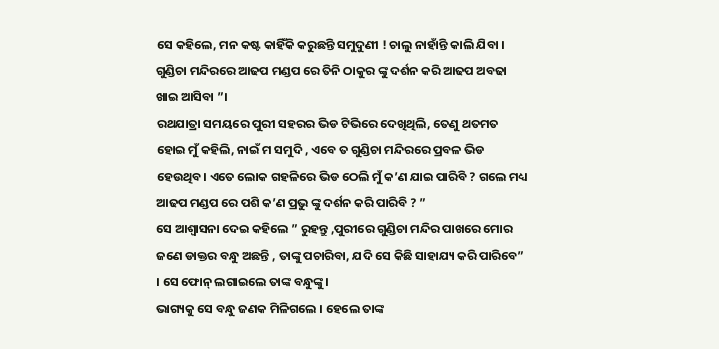ସେ କହିଲେ, ମନ କଷ୍ଟ କାହିଁକି କରୁଛନ୍ତି ସମୁଦୁଣୀ ! ଚାଲୁ ନାହାଁନ୍ତି କାଲି ଯିବା । ଗୁଣ୍ଡିଚା ମନ୍ଦିରରେ ଆଢପ ମଣ୍ଡପ ରେ ତିନି ଠାକୁର ଙ୍କୁ ଦର୍ଶନ କରି ଆଢପ ଅବଢା ଖାଇ ଆସିବା ”।
ରଥଯାତ୍ରା ସମୟରେ ପୁରୀ ସହରର ଭିଡ ଟିଭିରେ ଦେଖିଥିଲି, ତେଣୁ ଥତମତ ହୋଇ ମୁଁ କହିଲି, ନାଇଁ ମ ସମୁଦି , ଏବେ ତ ଗୁଣ୍ଡିଚା ମନ୍ଦିରରେ ପ୍ରବଳ ଭିଡ ହେଉଥିବ। ଏତେ ଲୋକ ଗହଳିରେ ଭିଡ ଠେଲି ମୁଁ କ’ଣ ଯାଇ ପାରିବି ? ଗଲେ ମଧ୍ୟ ଆଢପ ମଣ୍ଡପ ରେ ପଶି କ’ଣ ପ୍ରଭୁ ଙ୍କୁ ଦର୍ଶନ କରି ପାରିବି ? ”
ସେ ଆଶ୍ୱାସନା ଦେଇ କହିଲେ ” ରୁହନ୍ତୁ ,ପୁରୀରେ ଗୁଣ୍ଡିଚା ମନ୍ଦିର ପାଖରେ ମୋର ଜଣେ ଡାକ୍ତର ବନ୍ଧୁ ଅଛନ୍ତି , ତାଙ୍କୁ ପଚାରିବା, ଯଦି ସେ କିଛି ସାହାଯ୍ୟ କରି ପାରିବେ” । ସେ ଫୋନ୍ ଲଗାଇଲେ ତାଙ୍କ ବନ୍ଧୁଙ୍କୁ।
ଭାଗ୍ୟକୁ ସେ ବନ୍ଧୁ ଜଣକ ମିଳିଗଲେ । ହେଲେ ତାଙ୍କ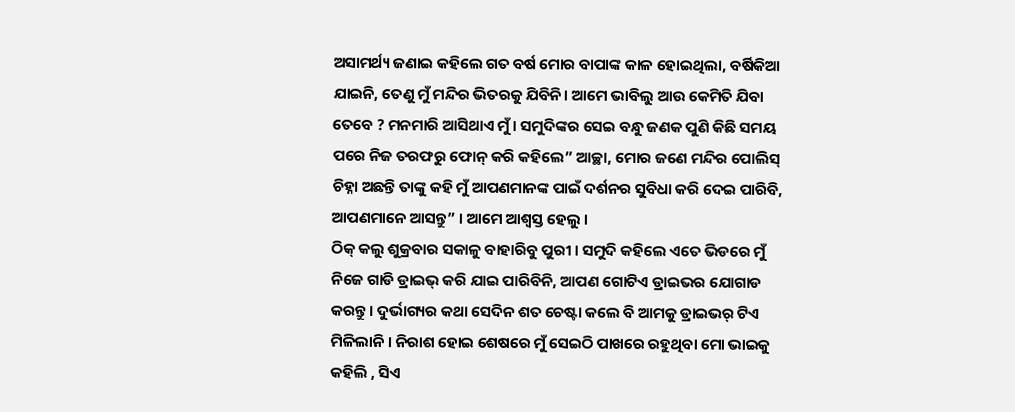ଅସାମର୍ଥ୍ୟ ଜଣାଇ କହିଲେ ଗତ ବର୍ଷ ମୋର ବାପାଙ୍କ କାଳ ହୋଇଥିଲା, ବର୍ଷିକିଆ ଯାଇନି, ତେଣୁ ମୁଁ ମନ୍ଦିର ଭିତରକୁ ଯିବିନି। ଆମେ ଭାବିଲୁ ଆଉ କେମିତି ଯିବା ତେବେ ? ମନମାରି ଆସିଥାଏ ମୁଁ । ସମୁଦିଙ୍କର ସେଇ ବନ୍ଧୁ ଜଣକ ପୁଣି କିଛି ସମୟ ପରେ ନିଜ ତରଫରୁ ଫୋନ୍ କରି କହିଲେ” ଆଚ୍ଛା, ମୋର ଜଣେ ମନ୍ଦିର ପୋଲିସ୍ ଚିହ୍ନା ଅଛନ୍ତି ତାଙ୍କୁ କହି ମୁଁ ଆପଣମାନଙ୍କ ପାଇଁ ଦର୍ଶନର ସୁବିଧା କରି ଦେଇ ପାରିବି, ଆପଣମାନେ ଆସନ୍ତୁ” । ଆମେ ଆଶ୍ବସ୍ତ ହେଲୁ ।
ଠିକ୍ କଲୁ ଶୁକ୍ରବାର ସକାଳୁ ବାହାରିବୁ ପୁରୀ । ସମୁଦି କହିଲେ ଏତେ ଭିଡରେ ମୁଁ ନିଜେ ଗାଡି ଡ୍ରାଇଭ୍ କରି ଯାଇ ପାରିବିନି, ଆପଣ ଗୋଟିଏ ଡ୍ରାଇଭର ଯୋଗାଡ କରନ୍ତୁ । ଦୁର୍ଭାଗ୍ୟର କଥା ସେଦିନ ଶତ ଚେଷ୍ଟା କଲେ ବି ଆମକୁ ଡ୍ରାଇଭର୍ ଟିଏ ମିଳିଲାନି । ନିରାଶ ହୋଇ ଶେଷରେ ମୁଁ ସେଇଠି ପାଖରେ ରହୁଥିବା ମୋ ଭାଇକୁ କହିଲି , ସିଏ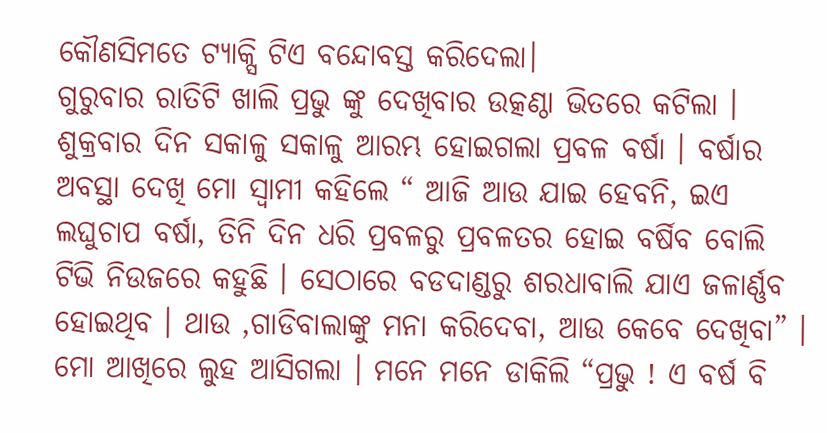କୌଣସିମତେ ଟ୍ୟାକ୍ସି ଟିଏ ବନ୍ଦୋବସ୍ତ କରିଦେଲା।
ଗୁରୁବାର ରାତିଟି ଖାଲି ପ୍ରଭୁ ଙ୍କୁ ଦେଖିବାର ଉତ୍କଣ୍ଠା ଭିତରେ କଟିଲା । ଶୁକ୍ରବାର ଦିନ ସକାଳୁ ସକାଳୁ ଆରମ୍ଭ ହୋଇଗଲା ପ୍ରବଳ ବର୍ଷା । ବର୍ଷାର ଅବସ୍ଥା ଦେଖି ମୋ ସ୍ୱାମୀ କହିଲେ “ ଆଜି ଆଉ ଯାଇ ହେବନି, ଇଏ ଲଘୁଚାପ ବର୍ଷା, ତିନି ଦିନ ଧରି ପ୍ରବଳରୁ ପ୍ରବଳତର ହୋଇ ବର୍ଷିବ ବୋଲି ଟିଭି ନିଉଜରେ କହୁଛି । ସେଠାରେ ବଡଦାଣ୍ଡରୁ ଶରଧାବାଲି ଯାଏ ଜଳାର୍ଣ୍ଣବ ହୋଇଥିବ । ଥାଉ ,ଗାଡିବାଲାଙ୍କୁ ମନା କରିଦେବା, ଆଉ କେବେ ଦେଖିବା” ।
ମୋ ଆଖିରେ ଲୁହ ଆସିଗଲା । ମନେ ମନେ ଡାକିଲି “ପ୍ରଭୁ ! ଏ ବର୍ଷ ବି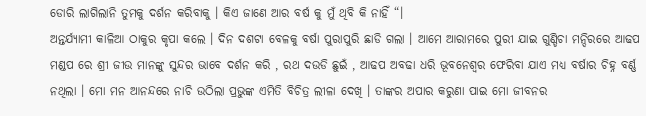ଡୋରି ଲାଗିଲାନି ତୁମକୁ ଦର୍ଶନ କରିବାକୁ । କିଏ ଜାଣେ ଆର ବର୍ଷ କୁ ମୁଁ ଥିବି କି ନାହିଁ “।
ଅନ୍ତର୍ଯ୍ୟାମୀ କାଳିଆ ଠାକୁର କୃପା କଲେ । ଦିନ ଦଶଟା ବେଳକୁ ବର୍ଷା ପୁରାପୁରି ଛାଡି ଗଲା । ଆମେ ଆରାମରେ ପୁରୀ ଯାଇ ଗୁଣ୍ଡିଚା ମନ୍ଦିରରେ ଆଢପ ମଣ୍ଡପ ରେ ଶ୍ରୀ ଜୀଉ ମାନଙ୍କୁ ସୁନ୍ଦର ଭାବେ ଦର୍ଶନ କରି , ରଥ ଦଉଡି ଛୁଇଁ , ଆଢପ ଅବଢା ଧରି ଭୂବନେଶ୍ୱର ଫେରିବା ଯାଏ ମଧ୍ୟ ବର୍ଷାର ଚିହ୍ନ ବର୍ଣ୍ଣ ନଥିଲା । ମୋ ମନ ଆନନ୍ଦରେ ନାଚି ଉଠିଲା ପ୍ରଭୁଙ୍କ ଏମିତି ବିଚିତ୍ର ଲୀଳା ଦେଖି । ତାଙ୍କର ଅପାର କରୁଣା ପାଇ ମୋ ଜୀବନର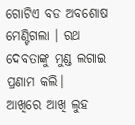ଗୋଟିଏ ବଡ ଅବଶୋଷ ମେଣ୍ଟିଗଲା । ରଥ ଦେବତାଙ୍କୁ ମୁଣ୍ଡ ଲଗାଇ ପ୍ରଣାମ କଲି।
ଆଖିରେ ଆଖି ଲୁହ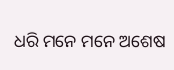ଧରି ମନେ ମନେ ଅଶେଷ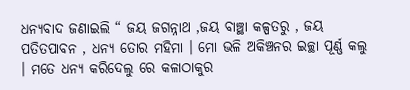ଧନ୍ୟବାଦ ଜଣାଇଲି “ ଜୟ ଜଗନ୍ନାଥ ,ଜୟ ବାଞ୍ଛା କଳ୍ପତରୁ , ଜୟ ପତିତପାବନ , ଧନ୍ୟ ତୋର ମହିମା । ମୋ ଭଳି ଅକିଞ୍ଚନର ଇଚ୍ଛା ପୂର୍ଣ୍ଣ କଲୁ । ମତେ ଧନ୍ୟ କରିଦେଲୁ ରେ କଳାଠାକୁର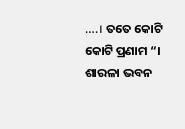….। ତତେ କୋଟି କୋଟି ପ୍ରଣାମ “।
ଶାରଳା ଭବନ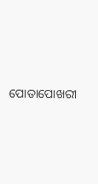ପୋତାପୋଖରୀ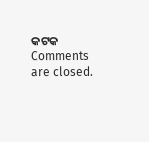କଟକ
Comments are closed.